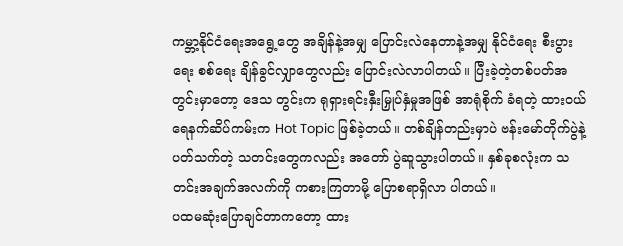ကမ္ဘာ့နိုင်ငံရေးအရွေ့တွေ အချိန်နဲ့အမျှ ပြောင်းလဲနေတာနဲ့အမျှ နိုင်ငံရေး စီးပွားရေး စစ်ရေး ချိန်ခွင်လျှာတွေလည်း ပြောင်းလဲလာပါတယ်။ ပြီးခဲ့တဲ့တစ်ပတ်အတွင်းမှာတော့ ဒေသ တွင်းက ရုရှားရင်းနှီးမြှုပ်နှံမှုအဖြစ် အာရုံစိုက် ခံရတဲ့ ထားဝယ်ရေနက်ဆိပ်ကမ်းက Hot Topic ဖြစ်ခဲ့တယ်။ တစ်ချိန်တည်းမှာပဲ ဗန်းမော်တိုက်ပွဲနဲ့ပတ်သက်တဲ့ သတင်းတွေကလည်း အတော် ပွဲဆူသွားပါတယ်။ နှစ်ခုစလုံးက သတင်းအချက်အလက်ကို ကစားကြတာမို့ ပြောစရာရှိလာ ပါတယ်။
ပထမဆုံးပြောချင်တာကတော့ ထား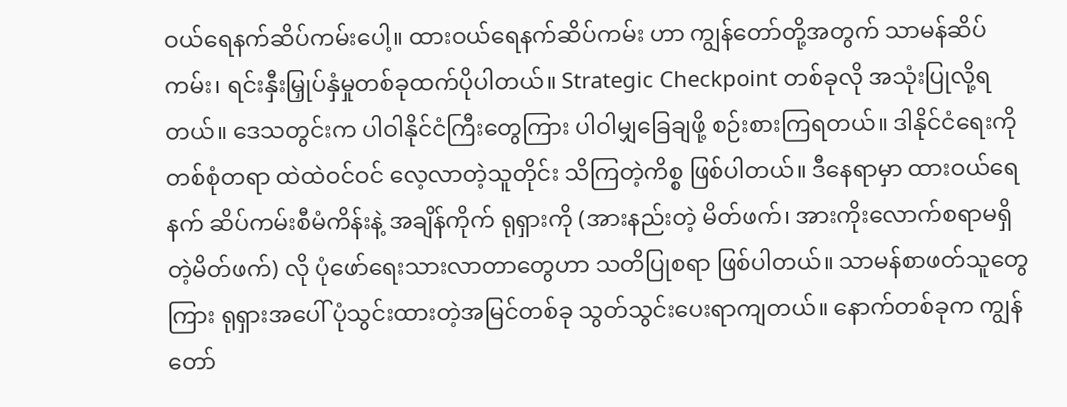ဝယ်ရေနက်ဆိပ်ကမ်းပေါ့။ ထားဝယ်ရေနက်ဆိပ်ကမ်း ဟာ ကျွန်တော်တို့အတွက် သာမန်ဆိပ်ကမ်း၊ ရင်းနှီးမြှုပ်နှံမှုတစ်ခုထက်ပိုပါတယ်။ Strategic Checkpoint တစ်ခုလို အသုံးပြုလို့ရတယ်။ ဒေသတွင်းက ပါဝါနိုင်ငံကြီးတွေကြား ပါဝါမျှခြေချဖို့ စဉ်းစားကြရတယ်။ ဒါနိုင်ငံရေးကို တစ်စုံတရာ ထဲထဲဝင်ဝင် လေ့လာတဲ့သူတိုင်း သိကြတဲ့ကိစ္စ ဖြစ်ပါတယ်။ ဒီနေရာမှာ ထားဝယ်ရေနက် ဆိပ်ကမ်းစီမံကိန်းနဲ့ အချိန်ကိုက် ရုရှားကို (အားနည်းတဲ့ မိတ်ဖက်၊ အားကိုးလောက်စရာမရှိတဲ့မိတ်ဖက်) လို ပုံဖော်ရေးသားလာတာတွေဟာ သတိပြုစရာ ဖြစ်ပါတယ်။ သာမန်စာဖတ်သူတွေကြား ရုရှားအပေါ် ပုံသွင်းထားတဲ့အမြင်တစ်ခု သွတ်သွင်းပေးရာကျတယ်။ နောက်တစ်ခုက ကျွန်တော်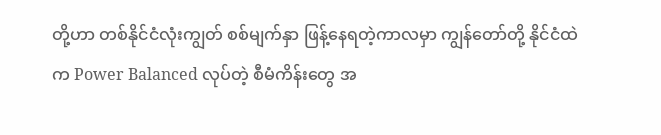တို့ဟာ တစ်နိုင်ငံလုံးကျွတ် စစ်မျက်နှာ ဖြန့်နေရတဲ့ကာလမှာ ကျွန်တော်တို့ နိုင်ငံထဲက Power Balanced လုပ်တဲ့ စီမံကိန်းတွေ အ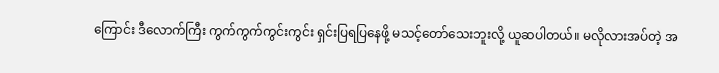ကြောင်း ဒီလောက်ကြီး ကွက်ကွက်ကွင်းကွင်း ရှင်းပြရပြနေဖို့ မသင့်တော်သေးဘူးလို့ ယူဆပါတယ်။ မလိုလားအပ်တဲ့ အ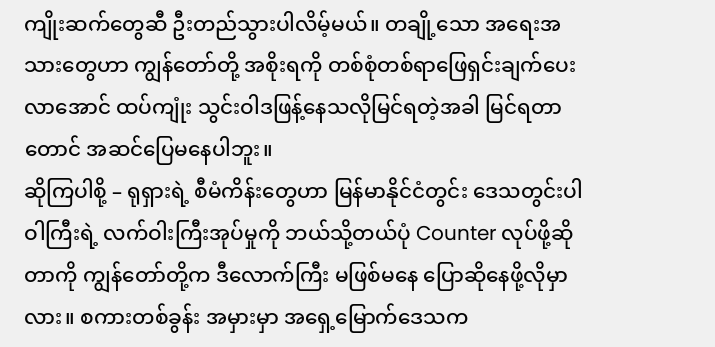ကျိုးဆက်တွေဆီ ဦးတည်သွားပါလိမ့်မယ်။ တချို့သော အရေးအသားတွေဟာ ကျွန်တော်တို့ အစိုးရကို တစ်စုံတစ်ရာဖြေရှင်းချက်ပေးလာအောင် ထပ်ကျုံး သွင်းဝါဒဖြန့်နေသလိုမြင်ရတဲ့အခါ မြင်ရတာတောင် အဆင်ပြေမနေပါဘူး။
ဆိုကြပါစို့ – ရုရှားရဲ့ စီမံကိန်းတွေဟာ မြန်မာနိုင်ငံတွင်း ဒေသတွင်းပါဝါကြီးရဲ့ လက်ဝါးကြီးအုပ်မှုကို ဘယ်သို့တယ်ပုံ Counter လုပ်ဖို့ဆို တာကို ကျွန်တော်တို့က ဒီလောက်ကြီး မဖြစ်မနေ ပြောဆိုနေဖို့လိုမှာလား။ စကားတစ်ခွန်း အမှားမှာ အရှေ့မြောက်ဒေသက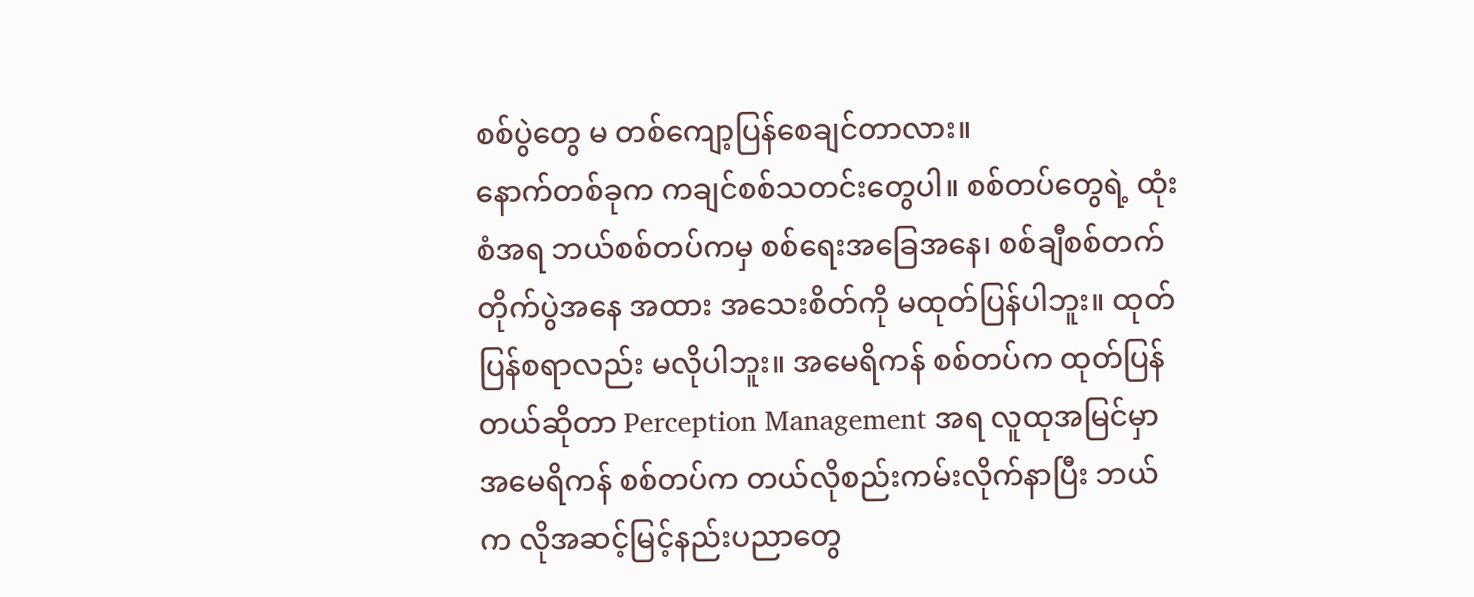စစ်ပွဲတွေ မ တစ်ကျော့ပြန်စေချင်တာလား။
နောက်တစ်ခုက ကချင်စစ်သတင်းတွေပါ။ စစ်တပ်တွေရဲ့ ထုံးစံအရ ဘယ်စစ်တပ်ကမှ စစ်ရေးအခြေအနေ၊ စစ်ချီစစ်တက် တိုက်ပွဲအနေ အထား အသေးစိတ်ကို မထုတ်ပြန်ပါဘူး။ ထုတ် ပြန်စရာလည်း မလိုပါဘူး။ အမေရိကန် စစ်တပ်က ထုတ်ပြန်တယ်ဆိုတာ Perception Management အရ လူထုအမြင်မှာ အမေရိကန် စစ်တပ်က တယ်လိုစည်းကမ်းလိုက်နာပြီး ဘယ်က လိုအဆင့်မြင့်နည်းပညာတွေ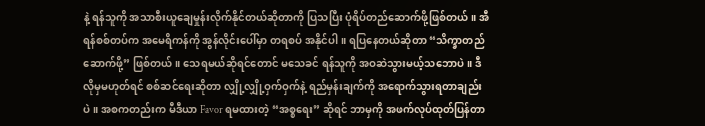နဲ့ ရန်သူကို အသာစီးယူချေမှုန်းလိုက်နိုင်တယ်ဆိုတာကို ပြသပြီး ပုံရိပ်တည်ဆောက်ဖို့ဖြစ်တယ်။ အီရန်စစ်တပ်က အမေရိကန်ကို အွန်လိုင်းပေါ်မှာ တရစပ် အနိုင်ပါ။ ရပြနေတယ်ဆိုတာ “သိက္ခာတည်ဆောက်ဖို့” ဖြစ်တယ်။ သေရမယ်ဆိုရင်တောင် မသေခင် ရန်သူကို အဝဆဲသွားမယ့်သဘောပဲ။ ဒီလိုမှမဟုတ်ရင် စစ်ဆင်ရေးဆိုတာ လျှို့လျှို့ဝှက်ဝှက်နဲ့ ရည်မှန်းချက်ကို အရောက်သွားရတာချည်းပဲ။ အစကတည်းက မီဒီယာ Favor ရမထားတဲ့ “အစ္စရေး” ဆိုရင် ဘာမှကို အဖက်လုပ်ထုတ်ပြန်တာ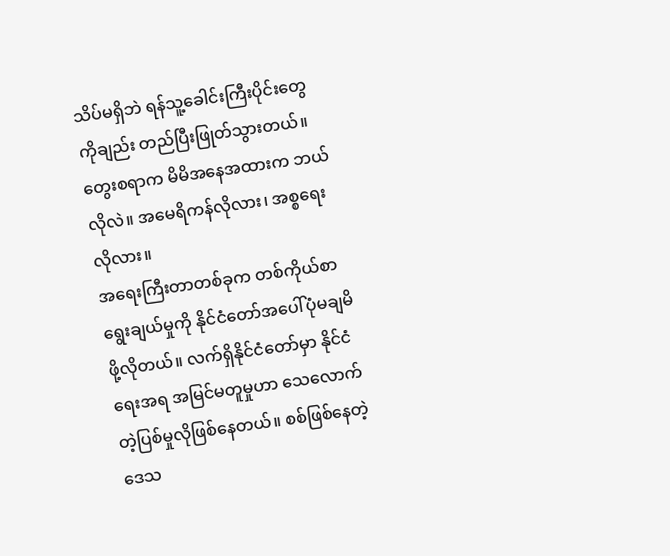သိပ်မရှိဘဲ ရန်သူ့ခေါင်းကြီးပိုင်းတွေကိုချည်း တည်ပြီးဖြုတ်သွားတယ်။ တွေးစရာက မိမိအနေအထားက ဘယ်လိုလဲ။ အမေရိကန်လိုလား၊ အစ္စရေးလိုလား။
အရေးကြီးတာတစ်ခုက တစ်ကိုယ်စာ ရွေးချယ်မှုကို နိုင်ငံတော်အပေါ်ပုံမချမိဖို့လိုတယ်။ လက်ရှိနိုင်ငံတော်မှာ နိုင်ငံရေးအရ အမြင်မတူမှုဟာ သေလောက်တဲ့ပြစ်မှုလိုဖြစ်နေတယ်။ စစ်ဖြစ်နေတဲ့ဒေသ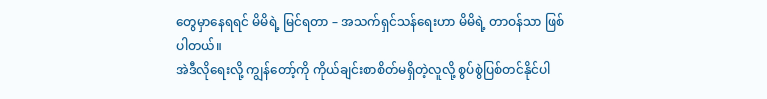တွေမှာနေရရင် မိမိရဲ့ မြင်ရတာ – အသက်ရှင်သန်ရေးဟာ မိမိရဲ့ တာဝန်သာ ဖြစ်ပါတယ်။
အဲဒီလိုရေးလို့ ကျွန်တော့်ကို ကိုယ်ချင်းစာစိတ်မရှိတဲ့လူလို့ စွပ်စွဲပြစ်တင်နိုင်ပါ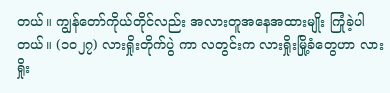တယ်။ ကျွန်တော်ကိုယ်တိုင်လည်း အလားတူအနေအထားမျိုး ကြုံခဲ့ပါတယ်။ (၁၀၂၇) လားရှိုးတိုက်ပွဲ ကာ လတွင်းက လားရှိုးမြို့ခံတွေဟာ လားရှိုး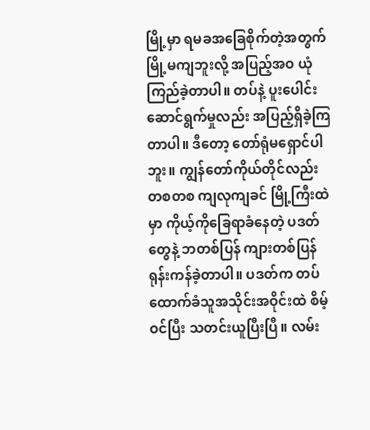မြို့မှာ ရမခအခြေစိုက်တဲ့အတွက် မြို့မကျဘူးလို့ အပြည့်အဝ ယုံကြည်ခဲ့တာပါ။ တပ်နဲ့ ပူးပေါင်းဆောင်ရွက်မှုလည်း အပြည့်ရှိခဲ့ကြတာပါ။ ဒီတော့ တော်ရုံမရှောင်ပါဘူး။ ကျွန်တော်ကိုယ်တိုင်လည်း တစတစ ကျလုကျခင် မြို့ကြီးထဲမှာ ကိုယ့်ကိုခြေရာခံနေတဲ့ ပဒတ်တွေနဲ့ ဘတစ်ပြန် ကျားတစ်ပြန်ရုန်းကန်ခဲ့တာပါ။ ပဒတ်က တပ်ထောက်ခံသူအသိုင်းအဝိုင်းထဲ စိမ့်ဝင်ပြီး သတင်းယူပြီးပြီ။ လမ်း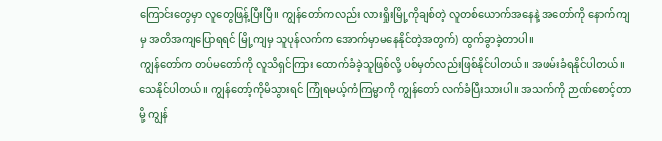ကြောင်းတွေမှာ လူတွေဖြန့်ပြီးပြီ။ ကျွန်တော်ကလည်း လားရှိုးမြို့ကိုချစ်တဲ့ လူတစ်ယောက်အနေနဲ့ အတော်ကို နောက်ကျမှ အတိအကျပြောရရင် မြို့ကျမှ သူပုန်လက်က အောက်မှာမနေနိုင်တဲ့အတွက်) ထွက်ခွာခဲ့တာပါ။
ကျွန်တော်က တပ်မတော်ကို လူသိရှင်ကြား ထောက်ခံခဲ့သူဖြစ်လို့ ပစ်မှတ်လည်းဖြစ်နိုင်ပါတယ်။ အဖမ်းခံရနိုင်ပါတယ်။ သေနိုင်ပါတယ်။ ကျွန်တော့်ကိုမိသွားရင် ကြုံရမယ့်ကံကြမ္မာကို ကျွန်တော် လက်ခံပြီးသားပါ။ အသက်ကို ဉာဏ်စောင့်တာမို့ ကျွန်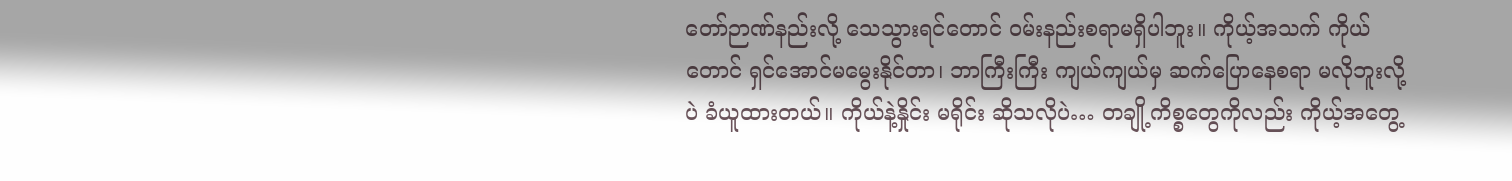တော်ဉာဏ်နည်းလို့ သေသွားရင်တောင် ဝမ်းနည်းစရာမရှိပါဘူး။ ကိုယ့်အသက် ကိုယ်တောင် ရှင်အောင်မမွေးနိုင်တာ၊ ဘာကြီးကြီး ကျယ်ကျယ်မှ ဆက်ပြောနေစရာ မလိုဘူးလို့ပဲ ခံယူထားတယ်။ ကိုယ်နဲ့နှိုင်း မရိုင်း ဆိုသလိုပဲ… တချို့ကိစ္စတွေကိုလည်း ကိုယ့်အတွေ့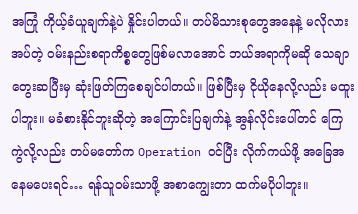အကြုံ ကိုယ့်ခံယူချက်နဲ့ပဲ နှိုင်းပါတယ်။ တပ်မိသားစုတွေအနေနဲ့ မလိုလားအပ်တဲ့ ဝမ်းနည်းစရာကိစ္စတွေဖြစ်မလာအောင် ဘယ်အရာကိုမဆို သေချာတွေးဆပြီးမှ ဆုံးဖြတ်ကြစေချင်ပါတယ်။ ဖြစ်ပြီးမှ ငိုယိုနေလို့လည်း မထူးပါဘူး။ မခံစားနိုင်ဘူးဆိုတဲ့ အကြောင်းပြချက်နဲ့ အွန်လိုင်းပေါ်တင် ကြေကွဲလို့လည်း တပ်မတော်က Operation ဝင်ပြီး လိုက်ကယ်ဖို့ အခြေအနေမပေးရင်… ရန်သူဝမ်းသာဖို့ အစာကျွေးတာ ထက်မပိုပါဘူး။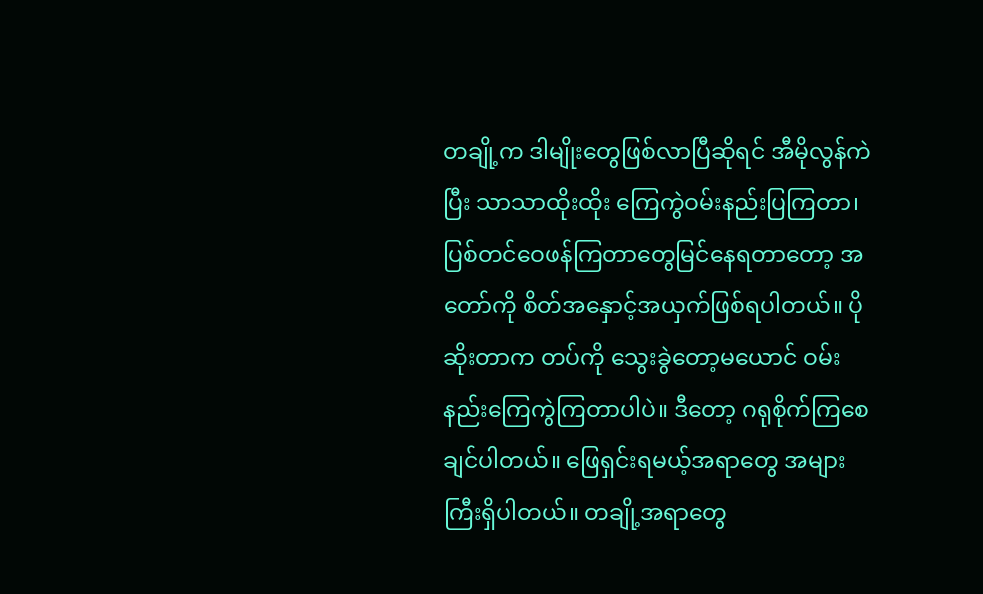တချို့က ဒါမျိုးတွေဖြစ်လာပြီဆိုရင် အီမိုလွန်ကဲပြီး သာသာထိုးထိုး ကြေကွဲဝမ်းနည်းပြကြတာ၊ ပြစ်တင်ဝေဖန်ကြတာတွေမြင်နေရတာတော့ အတော်ကို စိတ်အနှောင့်အယှက်ဖြစ်ရပါတယ်။ ပိုဆိုးတာက တပ်ကို သွေးခွဲတော့မယောင် ဝမ်းနည်းကြေကွဲကြတာပါပဲ။ ဒီတော့ ဂရုစိုက်ကြစေချင်ပါတယ်။ ဖြေရှင်းရမယ့်အရာတွေ အများကြီးရှိပါတယ်။ တချို့အရာတွေ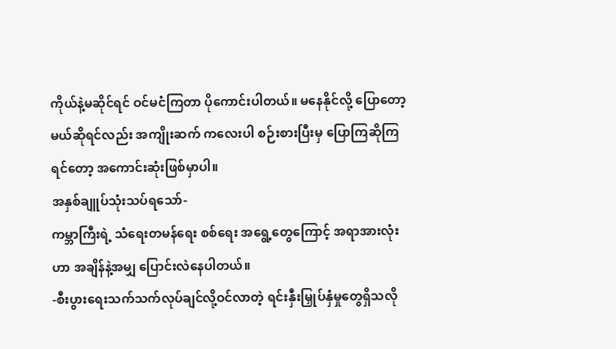ကိုယ်နဲ့မဆိုင်ရင် ဝင်မငံကြတာ ပိုကောင်းပါတယ်။ မနေနိုင်လို့ ပြောတော့မယ်ဆိုရင်လည်း အကျိုးဆက် ကလေးပါ စဉ်းစားပြီးမှ ပြောကြဆိုကြရင်တော့ အကောင်းဆုံးဖြစ်မှာပါ။
အနှစ်ချူပ်သုံးသပ်ရသော်-
ကမ္ဘာကြီးရဲ့ သံရေးတမန်ရေး စစ်ရေး အရွေ့တွေကြောင့် အရာအားလုံးဟာ အချိန်နဲ့အမျှ ပြောင်းလဲနေပါတယ်။
-စီးပွားရေးသက်သက်လုပ်ချင်လို့ဝင်လာတဲ့ ရင်းနှီးမြှုပ်နှံမှုတွေရှိသလို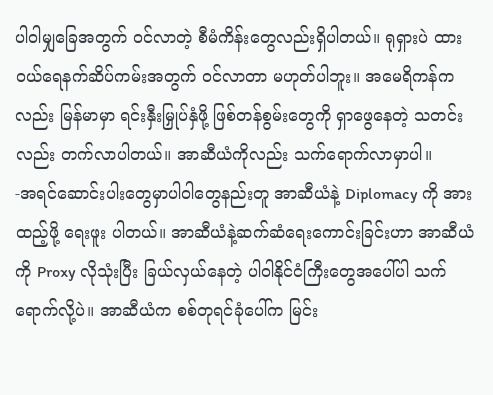ပါဝါမျှခြေအတွက် ဝင်လာတဲ့ စီမံကိန်းတွေလည်းရှိပါတယ်။ ရုရှားပဲ ထားဝယ်ရေနက်ဆိပ်ကမ်းအတွက် ဝင်လာတာ မဟုတ်ပါဘူး။ အမေရိကန်ကလည်း မြန်မာမှာ ရင်းနှီးမြှုပ်နှံဖို့ ဖြစ်တန်စွမ်းတွေကို ရှာဖွေနေတဲ့ သတင်းလည်း တက်လာပါတယ်။ အာဆီယံကိုလည်း သက်ရောက်လာမှာပါ။
-အရင်ဆောင်းပါးတွေမှာပါဝါတွေနည်းတူ အာဆီယံနဲ့ Diplomacy ကို အားထည့်ဖို့ ရေးဖူး ပါတယ်။ အာဆီယံနဲ့ဆက်ဆံရေးကောင်းခြင်းဟာ အာဆီယံကို Proxy လိုသုံးပြီး ခြယ်လှယ်နေတဲ့ ပါဝါနိုင်ငံကြီးတွေအပေါ်ပါ သက်ရောက်လို့ပဲ။ အာဆီယံက စစ်တုရင်ခုံပေါ်က မြင်း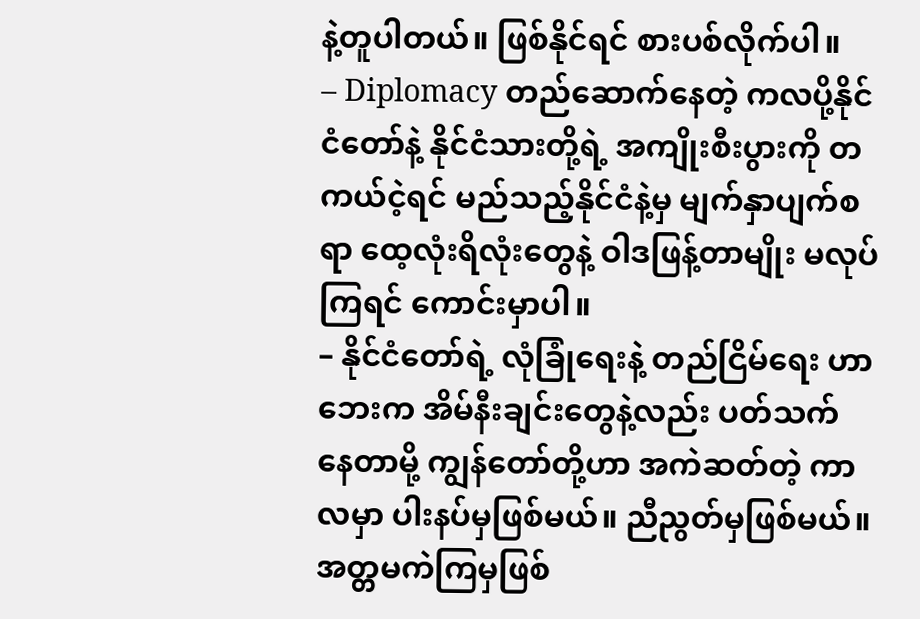နဲ့တူပါတယ်။ ဖြစ်နိုင်ရင် စားပစ်လိုက်ပါ။
– Diplomacy တည်ဆောက်နေတဲ့ ကလပို့နိုင်ငံတော်နဲ့ နိုင်ငံသားတို့ရဲ့ အကျိုးစီးပွားကို တကယ်ငဲ့ရင် မည်သည့်နိုင်ငံနဲ့မှ မျက်နှာပျက်စရာ ထေ့လုံးရိလုံးတွေနဲ့ ဝါဒဖြန့်တာမျိုး မလုပ်ကြရင် ကောင်းမှာပါ။
– နိုင်ငံတော်ရဲ့ လုံခြုံရေးနဲ့ တည်ငြိမ်ရေး ဟာ ဘေးက အိမ်နီးချင်းတွေနဲ့လည်း ပတ်သက် နေတာမို့ ကျွန်တော်တို့ဟာ အကဲဆတ်တဲ့ ကာလမှာ ပါးနပ်မှဖြစ်မယ်။ ညီညွတ်မှဖြစ်မယ်။ အတ္တမကဲကြမှဖြစ်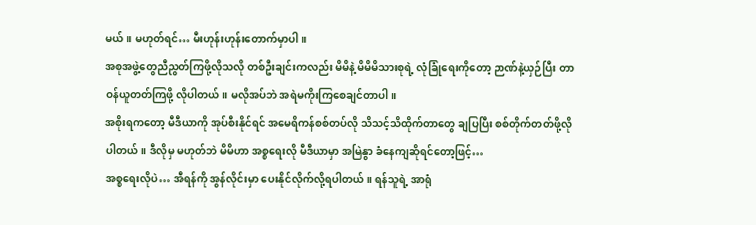မယ်။ မဟုတ်ရင်… မီးဟုန်းဟုန်းတောက်မှာပါ။
အစုအဖွဲ့တွေညီညွတ်ကြဖို့လိုသလို တစ်ဦးချင်းကလည်း မိမိနဲ့ မိမိမိသားစုရဲ့ လုံခြုံရေးကိုတော့ ဉာဏ်နဲ့ယှဉ်ပြီး တာဝန်ယူတတ်ကြဖို့ လိုပါတယ်။ မလိုအပ်ဘဲ အရဲမကိုးကြစေချင်တာပါ။
အစိုးရကတော့ မီဒီယာကို အုပ်စီးနိုင်ရင် အမေရိကန်စစ်တပ်လို သိသင့်သိထိုက်တာတွေ ချပြပြီး စစ်တိုက်တတ်ဖို့လိုပါတယ်။ ဒီလိုမှ မဟုတ်ဘဲ မိမိဟာ အစ္စရေးလို မီဒီယာမှာ အမြဲနွာ ခံနေကျဆိုရင်တော့ဖြင့်…
အစ္စရေးလိုပဲ… အီရန်ကို အွန်လိုင်းမှာ ပေးနိုင်လိုက်လို့ရပါတယ်။ ရန်သူရဲ့ အာရုံ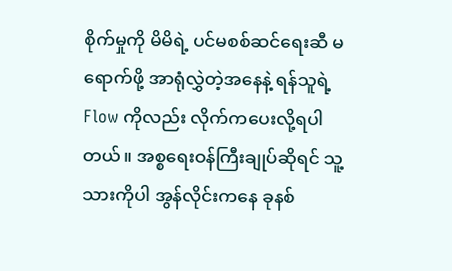စိုက်မှုကို မိမိရဲ့ ပင်မစစ်ဆင်ရေးဆီ မရောက်ဖို့ အာရုံလွှဲတဲ့အနေနဲ့ ရန်သူရဲ့ Flow ကိုလည်း လိုက်ကပေးလို့ရပါတယ်။ အစ္စရေးဝန်ကြီးချုပ်ဆိုရင် သူ့သားကိုပါ အွန်လိုင်းကနေ ခုနစ်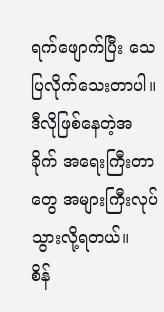ရက်ဖျောက်ပြီး သေပြလိုက်သေးတာပါ။ ဒီလိုဖြစ်နေတဲ့အခိုက် အရေးကြီးတာတွေ အများကြီးလုပ်သွားလို့ရတယ်။
စိန်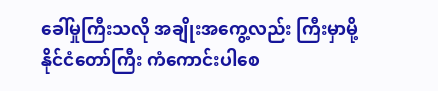ခေါ်မှုကြီးသလို အချိုးအကွေ့လည်း ကြီးမှာမို့ နိုင်ငံတော်ကြီး ကံကောင်းပါစေ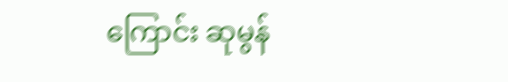ကြောင်း ဆုမွန်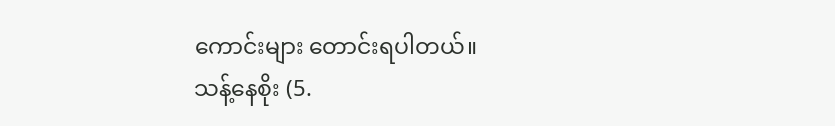ကောင်းများ တောင်းရပါတယ်။
သန့်နေစိုး (5.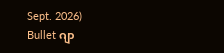Sept. 2026)
Bullet ဂျာ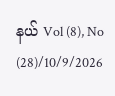နယ် Vol (8), No (28)/10/9/2026